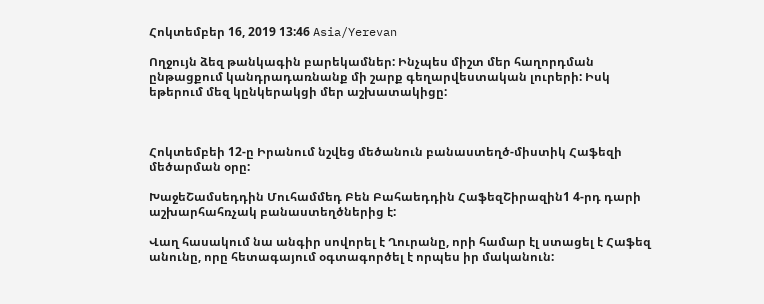Հոկտեմբեր 16, 2019 13:46 Asia/Yerevan

Ողջույն ձեզ թանկագին բարեկամներ: Ինչպես միշտ մեր հաղորդման ընթացքում կանդրադառնանք մի շարք գեղարվեստական լուրերի: Իսկ եթերում մեզ կընկերակցի մեր աշխատակիցը:



Հոկտեմբեի 12-ը Իրանում նշվեց մեծանուն բանաստեղծ-միստիկ Հաֆեզի մեծարման օրը:

ԽաջեՇամսեդդին Մուհամմեդ Բեն Բահաեդդին ՀաֆեզՇիրազին1 4-րդ դարի  աշխարհահռչակ բանաստեղծներից է:

Վաղ հասակում նա անգիր սովորել է Ղուրանը, որի համար էլ ստացել է Հաֆեզ անունը, որը հետագայում օգտագործել է որպես իր մականուն: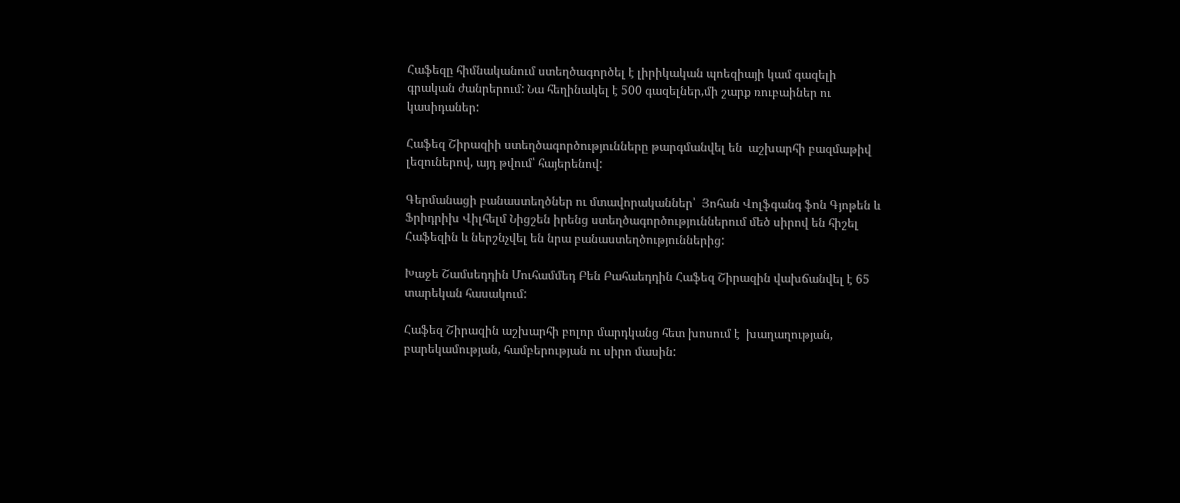Հաֆեզը հիմնականում ստեղծագործել է լիրիկական պոեզիայի կամ գազելի  գրական ժանրերում: Նա հեղինակել է 500 գազելներ,մի շարք ռուբաիներ ու կասիդաներ:

Հաֆեզ Շիրազիի ստեղծագործությունները թարգմանվել են  աշխարհի բազմաթիվ լեզուներով, այդ թվում՝ հայերենով:

Գերմանացի բանաստեղծներ ու մտավորականներ՝  Յոհան Վոլֆգանգ ֆոն Գյոթեն և Ֆրիդրիխ Վիլհելմ Նիցշեն իրենց ստեղծագործություններում մեծ սիրով են հիշել Հաֆեզին և ներշնչվել են նրա բանաստեղծություններից:

Խաջե Շամսեդդին Մուհամմեդ Բեն Բահաեդդին Հաֆեզ Շիրազին վախճանվել է 65 տարեկան հասակում:

Հաֆեզ Շիրազին աշխարհի բոլոր մարդկանց հետ խոսում է  խաղաղության, բարեկամության, համբերության ու սիրո մասին: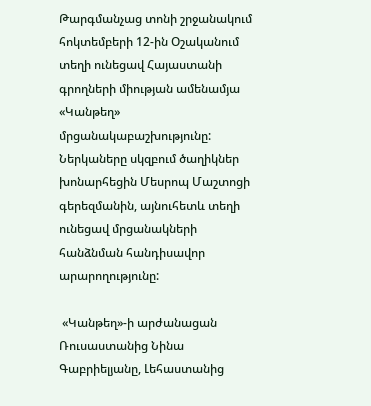Թարգմանչաց տոնի շրջանակում հոկտեմբերի 12-ին Օշականում տեղի ունեցավ Հայաստանի գրողների միության ամենամյա «Կանթեղ» մրցանակաբաշխությունը: Ներկաները սկզբում ծաղիկներ խոնարհեցին Մեսրոպ Մաշտոցի գերեզմանին, այնուհետև տեղի ունեցավ մրցանակների հանձնման հանդիսավոր արարողությունը:

 «Կանթեղ»-ի արժանացան Ռուսաստանից Նինա Գաբրիելյանը, Լեհաստանից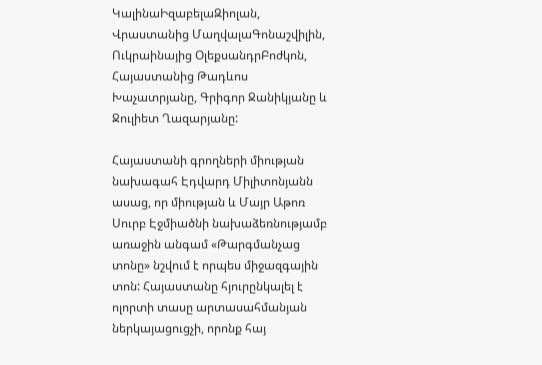ԿալինաԻզաբելաԶիոլան, Վրաստանից ՄաղվալաԳոնաշվիլին, Ուկրաինայից ՕլեքսանդրԲոժկոն, Հայաստանից Թադևոս Խաչատրյանը, Գրիգոր Ջանիկյանը և Ջուլիետ Ղազարյանը:

Հայաստանի գրողների միության նախագահ Էդվարդ Միլիտոնյանն ասաց, որ միության և Մայր Աթոռ Սուրբ Էջմիածնի նախաձեռնությամբ առաջին անգամ «Թարգմանչաց տոնը» նշվում է որպես միջազգային տոն: Հայաստանը հյուրընկալել է ոլորտի տասը արտասահմանյան ներկայացուցչի, որոնք հայ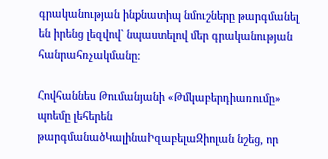գրականության ինքնատիպ նմուշները թարգմանել են իրենց լեզվով` նպաստելով մեր գրականության հանրահռչակմանը:

Հովհաննես Թումանյանի «Թմկաբերդիառումը» պոեմը լեհերեն թարգմանածԿալինաԻզաբելաԶիոլան նշեց, որ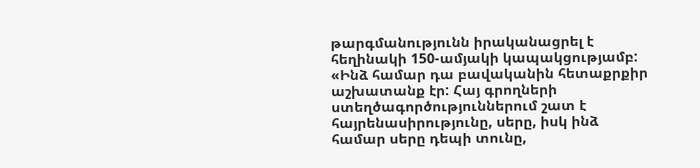թարգմանությունն իրականացրել է հեղինակի 150-ամյակի կապակցությամբ: «Ինձ համար դա բավականին հետաքրքիր աշխատանք էր: Հայ գրողների ստեղծագործություններում շատ է հայրենասիրությունը, սերը, իսկ ինձ համար սերը դեպի տունը,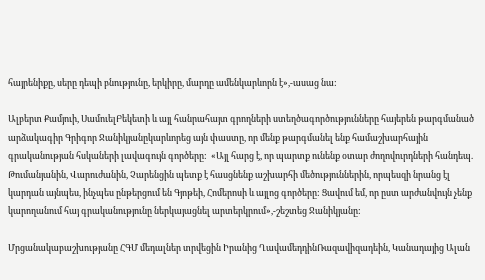հայրենիքը, սերը դեպի բնությունը, երկիրը, մարդը ամենկարևորն է»,-ասաց նա:

Ալբերտ Քամյուի, ՍամուելԲեկետի և այլ հանրահայտ գրողների ստեղծագործությունները հայերեն թարգմանած արձակագիր Գրիգոր Ջանիկյանըկարևորեց այն փաստը, որ մենք թարգմանել ենք համաշխարհային գրականության հսկաների լավագույն գործերը:  «Այլ հարց է, որ պարտք ունենք օտար ժողովուրդների հանդեպ. Թումանյանին, Վարուժանին, Չարենցին պետք է հասցնենք աշխարհի մեծություններին, որպեսզի նրանց էլ կարդան այնպես, ինչպես ընթերցում են Գյոթեի, Հոմերոսի և այլոց գործերը: Ցավում եմ, որ ըստ արժանվույն չենք կարողանում հայ գրականությունը ներկայացնել արտերկրում»,-շեշտեց Ջանիկյանը:

Մրցանակաբաշխությանը ՀԳՄ մեդալներ տրվեցին Իրանից ՂավամեդդինՌազավիզադեին, Կանադայից Ալան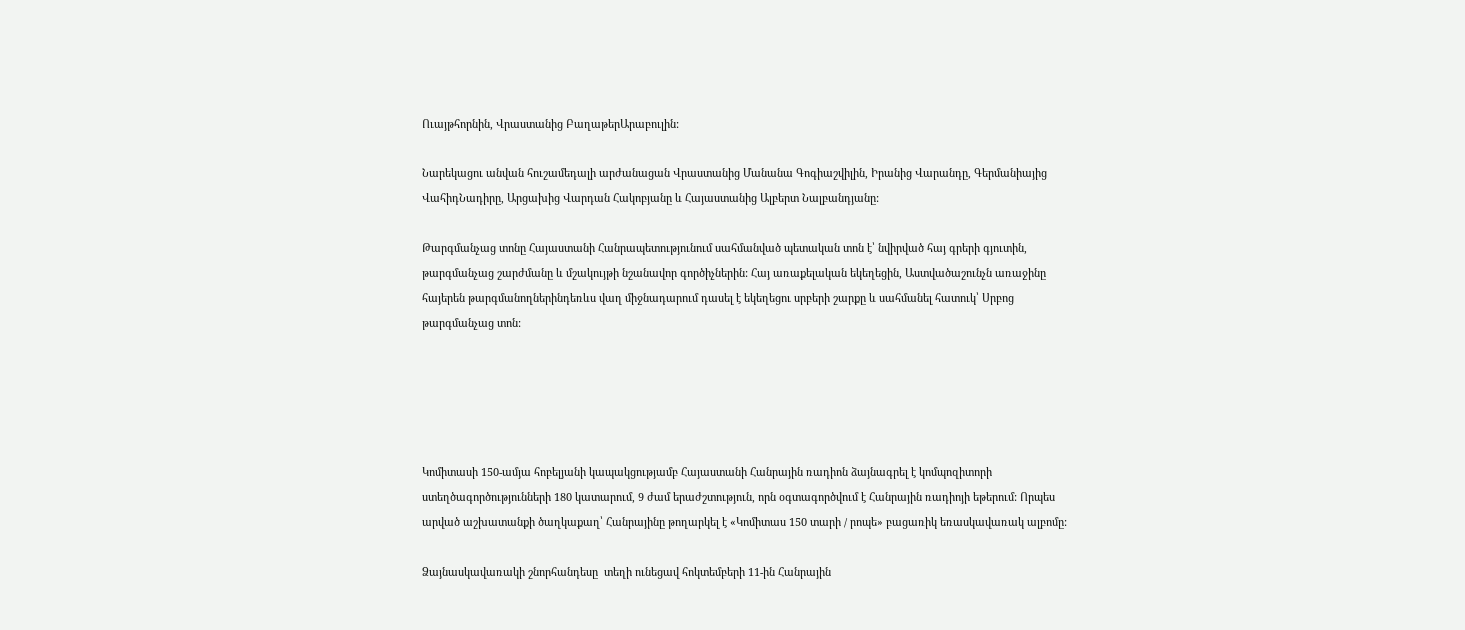Ուայթհորնին, Վրաստանից ԲաղաթերԱրաբուլին:

Նարեկացու անվան հուշամեդալի արժանացան Վրաստանից Մանանա Գոգիաշվիլին, Իրանից Վարանդը, Գերմանիայից ՎահիդՆադիրը, Արցախից Վարդան Հակոբյանը և Հայաստանից Ալբերտ Նալբանդյանը:

Թարգմանչաց տոնը Հայաստանի Հանրապետությունում սահմանված պետական տոն է՝ նվիրված հայ գրերի գյուտին, թարգմանչաց շարժմանը և մշակույթի նշանավոր գործիչներին: Հայ առաքելական եկեղեցին, Աստվածաշունչն առաջինը հայերեն թարգմանողներինդեռևս վաղ միջնադարում դասել է եկեղեցու սրբերի շարքը և սահմանել հատուկ՝ Սրբոց թարգմանչաց տոն:





Կոմիտասի 150-ամյա հոբելյանի կապակցությամբ Հայաստանի Հանրային ռադիոն ձայնագրել է կոմպոզիտորի ստեղծագործությունների 180 կատարում, 9 ժամ երաժշտություն, որն օգտագործվում է Հանրային ռադիոյի եթերում: Որպես արված աշխատանքի ծաղկաքաղ՝ Հանրայինը թողարկել է «Կոմիտաս 150 տարի / րոպե» բացառիկ եռասկավառակ ալբոմը:

Ձայնասկավառակի շնորհանդեսը  տեղի ունեցավ հոկտեմբերի 11-ին Հանրային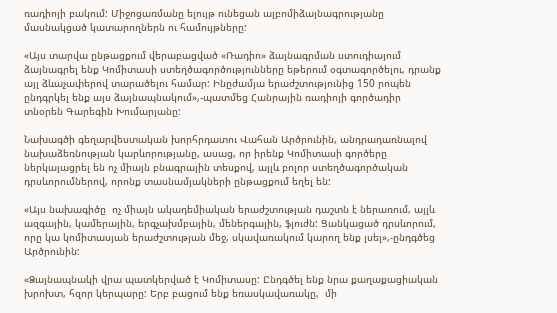ռադիոյի բակում: Միջոցառմանը ելույթ ունեցան ալբոմիձայնագրությանը մասնակցած կատարողներն ու համույթները:

«Այս տարվա ընթացքում վերաբացված «Ռադիո» ձայնագրման ստուդիայում ձայնագրել ենք Կոմիտասի ստեղծագործությունները եթերում օգտագործելու, դրանք այլ ձևաչափերով տարածելու համար: Ինըժամյա երաժշտությունից 150 րոպեն ընդգրկել ենք այս ձայնապնակում»,-պատմեց Հանրային ռադիոյի գործադիր տնօրեն Գարեգին Խումարյանը:

Նախագծի գեղարվեստական խորհրդատու Վահան Արծրունին, անդրադառնալով նախաձեռնության կարևորությանը, ասաց, որ իրենք Կոմիտասի գործերը ներկայացրել են ոչ միայն բնագրային տեսքով, այլև բոլոր ստեղծագործական դրսևորումներով, որոնք տասնամյակների ընթացքում եղել են:

«Այս նախագիծը  ոչ միայն ակադեմիական երաժշտության դաշտն է ներառում, այլև ազգային, կամերային, երգչախմբային, մեներգային, ֆյուժն: Ցանկացած դրսևորում, որը կա կոմիտասյան երաժշտության մեջ, սկավառակում կարող ենք լսել»,-ընդգծեց Արծրունին:

«Ձայնապնակի վրա պատկերված է Կոմիտասը: Ընդգծել ենք նրա քաղաքացիական խրոխտ, հզոր կերպարը: Երբ բացում ենք եռասկավառակը,  մի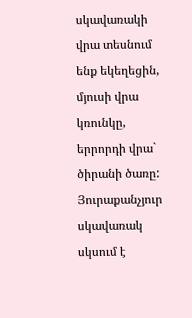սկավառակի վրա տեսնում ենք եկեղեցին, մյուսի վրա կռունկը, երրորդի վրա` ծիրանի ծառը: Յուրաքանչյուր սկավառակ սկսում է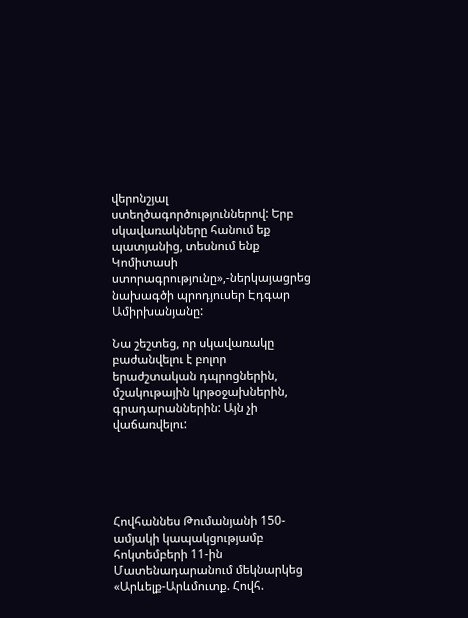վերոնշյալ ստեղծագործություններով: Երբ սկավառակները հանում եք պատյանից, տեսնում ենք Կոմիտասի ստորագրությունը»,-ներկայացրեց նախագծի պրոդյուսեր Էդգար Ամիրխանյանը:

Նա շեշտեց, որ սկավառակը բաժանվելու է բոլոր երաժշտական դպրոցներին, մշակութային կրթօջախներին, գրադարաններին: Այն չի վաճառվելու:





Հովհաննես Թումանյանի 150-ամյակի կապակցությամբ հոկտեմբերի 11-ին Մատենադարանում մեկնարկեց «Արևելք-Արևմուտք. Հովհ.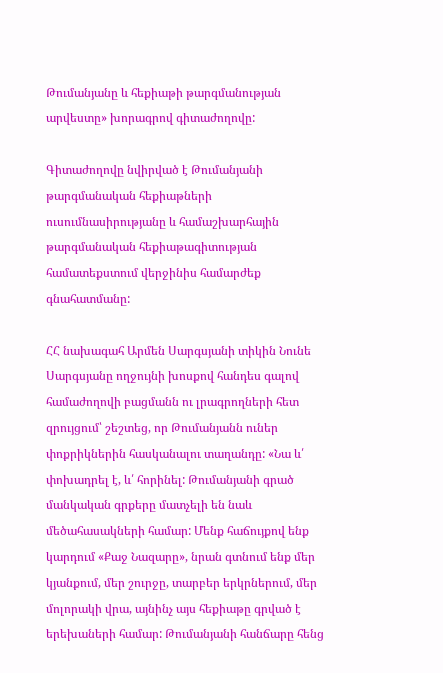Թումանյանը և հեքիաթի թարգմանության արվեստը» խորագրով գիտաժողովը:

Գիտաժողովը նվիրված է Թումանյանի թարգմանական հեքիաթների ուսումնասիրությանը և համաշխարհային թարգմանական հեքիաթագիտության համատեքստում վերջինիս համարժեք գնահատմանը:

ՀՀ նախագահ Արմեն Սարգսյանի տիկին Նունե Սարգսյանը ողջույնի խոսքով հանդես գալով համաժողովի բացմանն ու լրագրողների հետ զրույցում՝ շեշտեց, որ Թումանյանն ուներ փոքրիկներին հասկանալու տաղանդը: «Նա և՛ փոխադրել է, և՛ հորինել: Թումանյանի գրած մանկական գրքերը մատչելի են նաև մեծահասակների համար: Մենք հաճույքով ենք կարդում «Քաջ Նազարը», նրան գտնում ենք մեր կյանքում, մեր շուրջը, տարբեր երկրներում, մեր մոլորակի վրա, այնինչ այս հեքիաթը գրված է երեխաների համար: Թումանյանի հանճարը հենց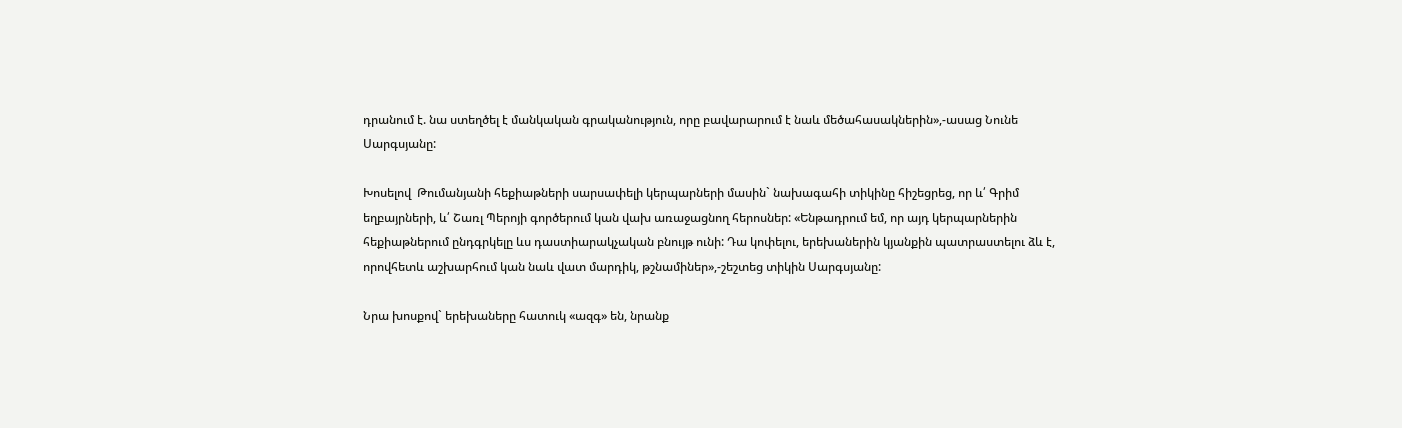դրանում է. նա ստեղծել է մանկական գրականություն, որը բավարարում է նաև մեծահասակներին»,-ասաց Նունե Սարգսյանը:

Խոսելով  Թումանյանի հեքիաթների սարսափելի կերպարների մասին` նախագահի տիկինը հիշեցրեց, որ և՛ Գրիմ եղբայրների, և՛ Շառլ Պերոյի գործերում կան վախ առաջացնող հերոսներ: «Ենթադրում եմ, որ այդ կերպարներին հեքիաթներում ընդգրկելը ևս դաստիարակչական բնույթ ունի: Դա կոփելու, երեխաներին կյանքին պատրաստելու ձև է, որովհետև աշխարհում կան նաև վատ մարդիկ, թշնամիներ»,-շեշտեց տիկին Սարգսյանը:

Նրա խոսքով` երեխաները հատուկ «ազգ» են, նրանք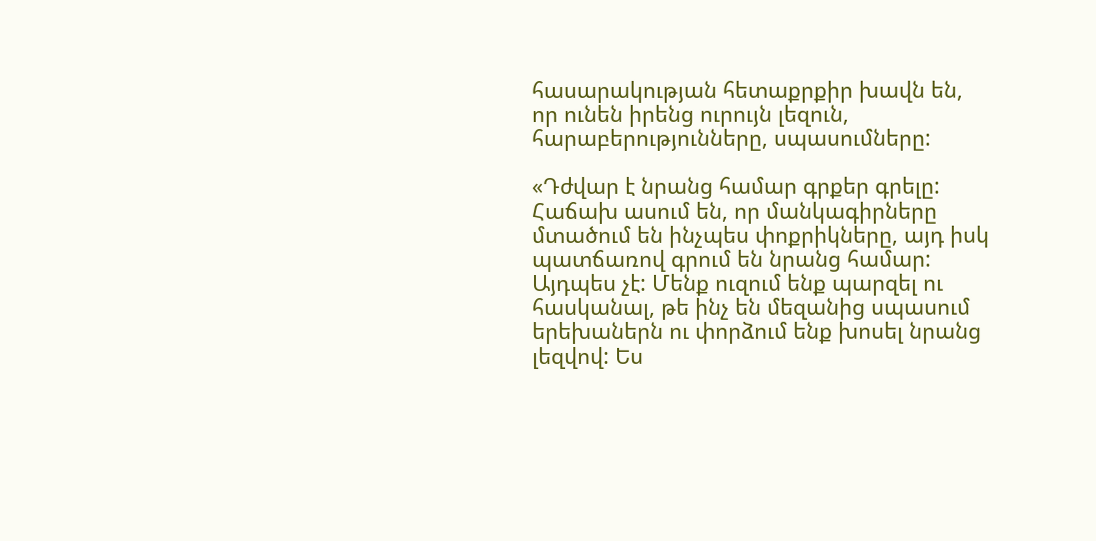հասարակության հետաքրքիր խավն են, որ ունեն իրենց ուրույն լեզուն, հարաբերությունները, սպասումները:

«Դժվար է նրանց համար գրքեր գրելը: Հաճախ ասում են, որ մանկագիրները մտածում են ինչպես փոքրիկները, այդ իսկ պատճառով գրում են նրանց համար: Այդպես չէ: Մենք ուզում ենք պարզել ու հասկանալ, թե ինչ են մեզանից սպասում երեխաներն ու փորձում ենք խոսել նրանց լեզվով: Ես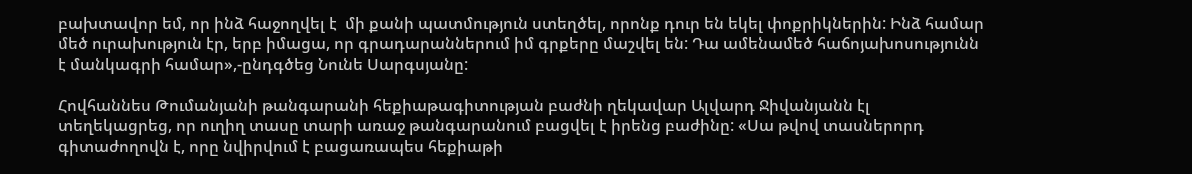բախտավոր եմ, որ ինձ հաջողվել է  մի քանի պատմություն ստեղծել, որոնք դուր են եկել փոքրիկներին: Ինձ համար մեծ ուրախություն էր, երբ իմացա, որ գրադարաններում իմ գրքերը մաշվել են: Դա ամենամեծ հաճոյախոսությունն է մանկագրի համար»,-ընդգծեց Նունե Սարգսյանը:

Հովհաննես Թումանյանի թանգարանի հեքիաթագիտության բաժնի ղեկավար Ալվարդ Ջիվանյանն էլ  տեղեկացրեց, որ ուղիղ տասը տարի առաջ թանգարանում բացվել է իրենց բաժինը: «Սա թվով տասներորդ գիտաժողովն է, որը նվիրվում է բացառապես հեքիաթի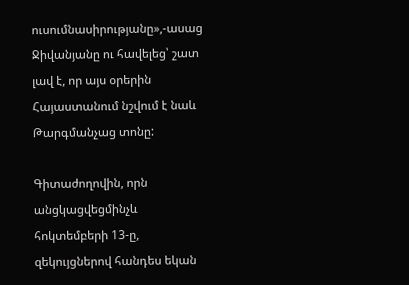ուսումնասիրությանը»,-ասաց Ջիվանյանը ու հավելեց՝ շատ լավ է, որ այս օրերին Հայաստանում նշվում է նաև Թարգմանչաց տոնը:

Գիտաժողովին, որն անցկացվեցմինչև հոկտեմբերի 13-ը, զեկույցներով հանդես եկան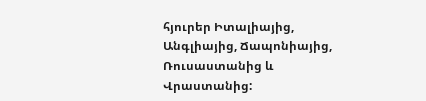հյուրեր Իտալիայից, Անգլիայից, Ճապոնիայից, Ռուսաստանից և Վրաստանից: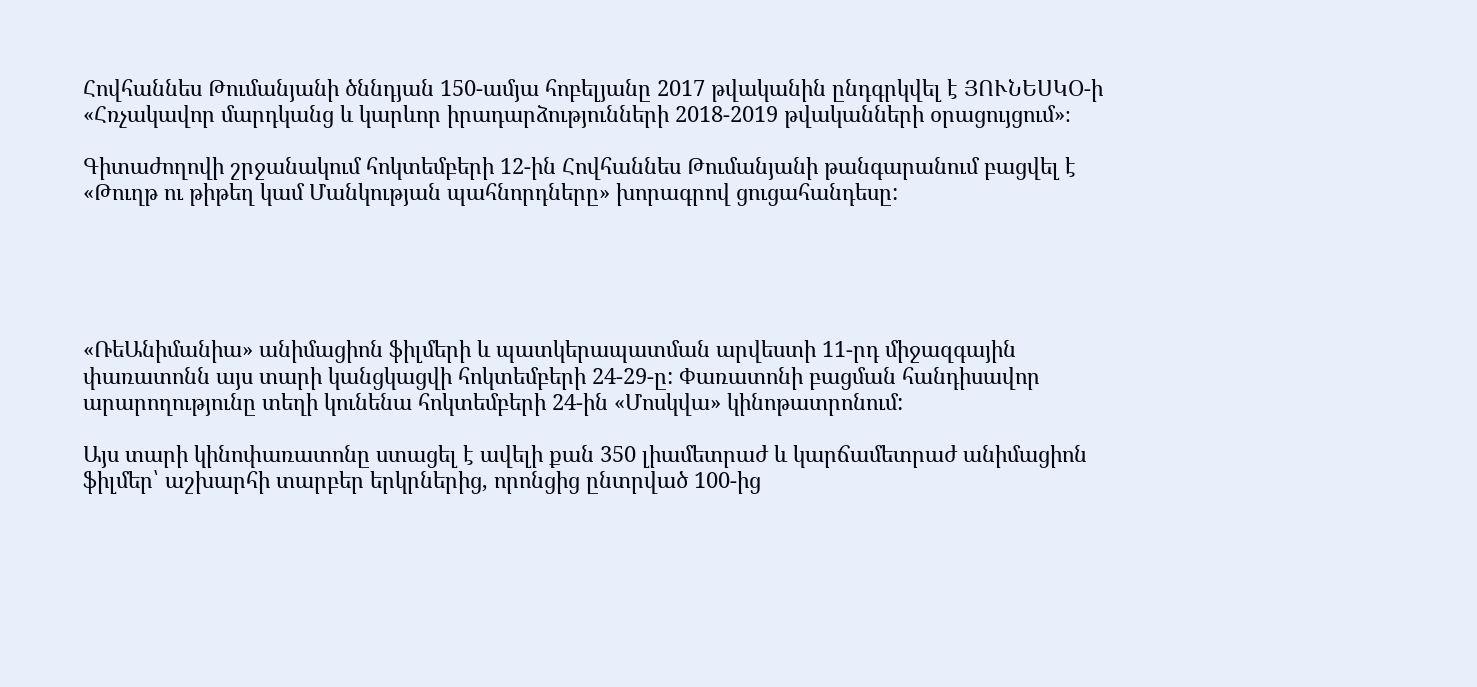Հովհաննես Թումանյանի ծննդյան 150-ամյա հոբելյանը 2017 թվականին ընդգրկվել է ՅՈՒՆԵՍԿՕ-ի «Հռչակավոր մարդկանց և կարևոր իրադարձությունների 2018-2019 թվականների օրացույցում»։

Գիտաժողովի շրջանակում հոկտեմբերի 12-ին Հովհաննես Թումանյանի թանգարանում բացվել է «Թուղթ ու թիթեղ կամ Մանկության պահնորդները» խորագրով ցուցահանդեսը:





«ՌեԱնիմանիա» անիմացիոն ֆիլմերի և պատկերապատման արվեստի 11-րդ միջազգային փառատոնն այս տարի կանցկացվի հոկտեմբերի 24-29-ը: Փառատոնի բացման հանդիսավոր արարողությունը տեղի կունենա հոկտեմբերի 24-ին «Մոսկվա» կինոթատրոնում:

Այս տարի կինոփառատոնը ստացել է ավելի քան 350 լիամետրաժ և կարճամետրաժ անիմացիոն ֆիլմեր՝ աշխարհի տարբեր երկրներից, որոնցից ընտրված 100-ից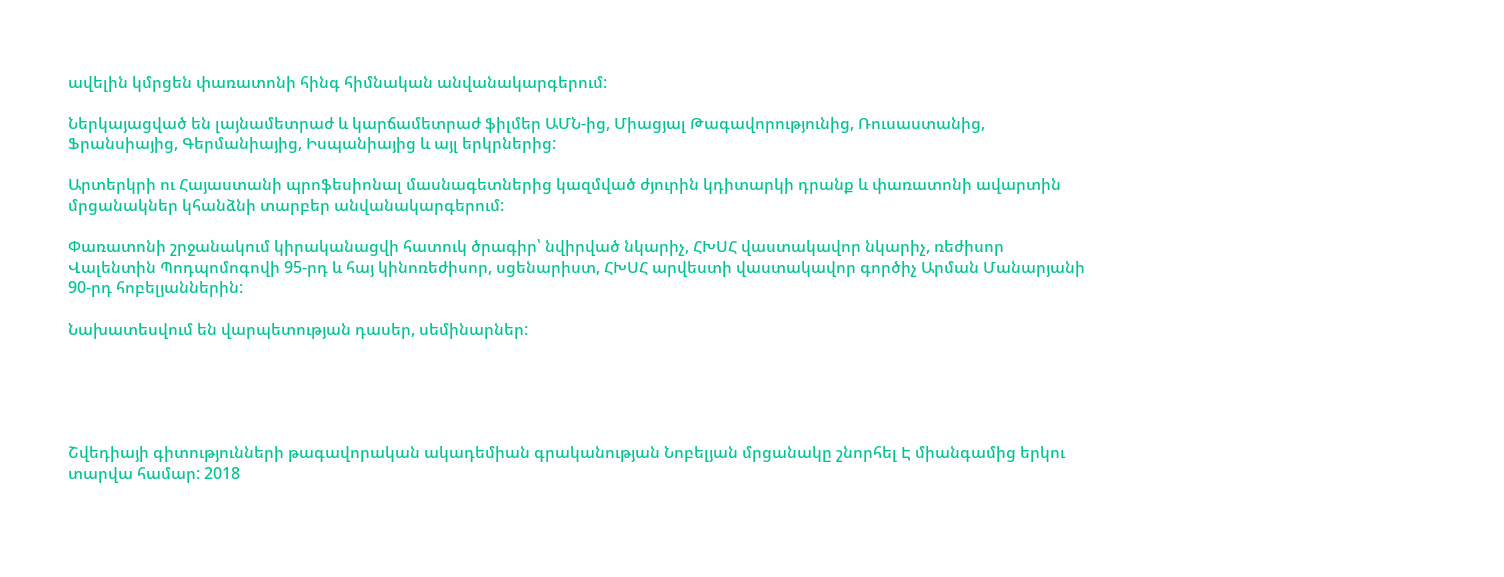ավելին կմրցեն փառատոնի հինգ հիմնական անվանակարգերում:

Ներկայացված են լայնամետրաժ և կարճամետրաժ ֆիլմեր ԱՄՆ-ից, Միացյալ Թագավորությունից, Ռուսաստանից, Ֆրանսիայից, Գերմանիայից, Իսպանիայից և այլ երկրներից:

Արտերկրի ու Հայաստանի պրոֆեսիոնալ մասնագետներից կազմված ժյուրին կդիտարկի դրանք և փառատոնի ավարտին մրցանակներ կհանձնի տարբեր անվանակարգերում:

Փառատոնի շրջանակում կիրականացվի հատուկ ծրագիր՝ նվիրված նկարիչ, ՀԽՍՀ վաստակավոր նկարիչ, ռեժիսոր Վալենտին Պոդպոմոգովի 95-րդ և հայ կինոռեժիսոր, սցենարիստ, ՀԽՍՀ արվեստի վաստակավոր գործիչ Արման Մանարյանի 90-րդ հոբելյաններին:

Նախատեսվում են վարպետության դասեր, սեմինարներ:





Շվեդիայի գիտությունների թագավորական ակադեմիան գրականության Նոբելյան մրցանակը շնորհել Է միանգամից երկու տարվա համար: 2018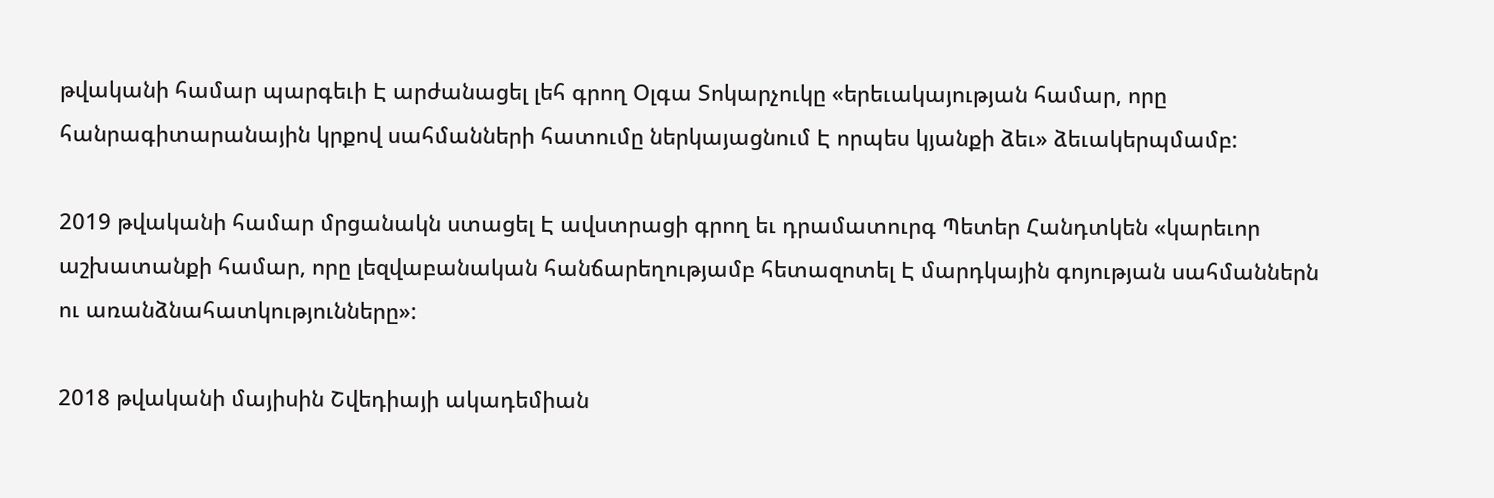թվականի համար պարգեւի Է արժանացել լեհ գրող Օլգա Տոկարչուկը «երեւակայության համար, որը հանրագիտարանային կրքով սահմանների հատումը ներկայացնում Է որպես կյանքի ձեւ» ձեւակերպմամբ:

2019 թվականի համար մրցանակն ստացել Է ավստրացի գրող եւ դրամատուրգ Պետեր Հանդտկեն «կարեւոր աշխատանքի համար, որը լեզվաբանական հանճարեղությամբ հետազոտել Է մարդկային գոյության սահմաններն ու առանձնահատկությունները»:

2018 թվականի մայիսին Շվեդիայի ակադեմիան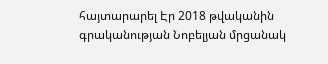հայտարարել Էր 2018 թվականին գրականության Նոբելյան մրցանակ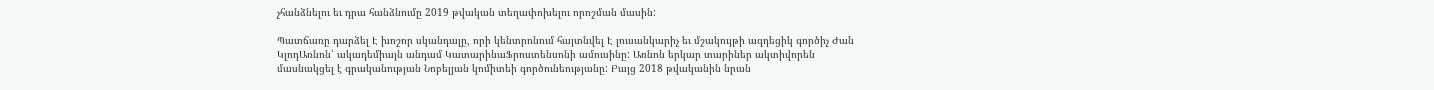չհանձնելու եւ դրա հանձնումը 2019 թվական տեղափոխելու որոշման մասին:

Պատճառը դարձել Է խոշոր սկանդալը, որի կենտրոնում հայտնվել Է լուսանկարիչ եւ մշակույթի ազդեցիկ գործիչ Ժան ԿլոդԱռնոն՝ ակադեմիայն անդամ ԿատարինաՖրոստենսոնի ամուսինը: Առնոն երկար տարիներ ակտիվորեն մասնակցել է գրականության Նոբելյան կոմիտեի գործունեությանը: Բայց 2018 թվականին նրան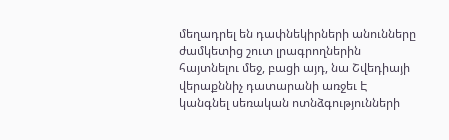մեղադրել են դափնեկիրների անունները ժամկետից շուտ լրագրողներին հայտնելու մեջ, բացի այդ, նա Շվեդիայի վերաքննիչ դատարանի առջեւ Է կանգնել սեռական ոտնձգությունների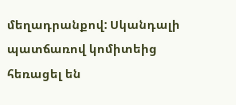մեղադրանքով: Սկանդալի պատճառով կոմիտեից հեռացել են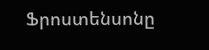Ֆրոստենսոնը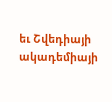եւ Շվեդիայի ակադեմիայի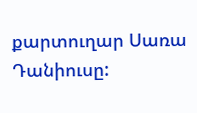քարտուղար Սառա Դանիուսը: